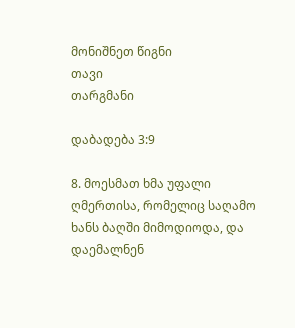მონიშნეთ წიგნი
თავი
თარგმანი

დაბადება 3:9

8. მოესმათ ხმა უფალი ღმერთისა, რომელიც საღამო ხანს ბაღში მიმოდიოდა, და დაემალნენ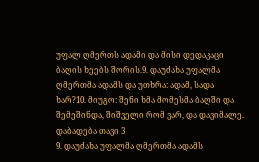უფალ ღმერთს ადამი და მისი დედაკაცი ბაღის ხეებს შორის.9. დაუძახა უფალმა ღმერთმა ადამს და უთხრა: ადამ, სადა ხარ?10. მიუგო: შენი ხმა მომესმა ბაღში და შემეშინდა, შიშველი რომ ვარ, და დავიმალე.
დაბადება თავი 3
9. დაუძახა უფალმა ღმერთმა ადამს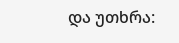და უთხრა: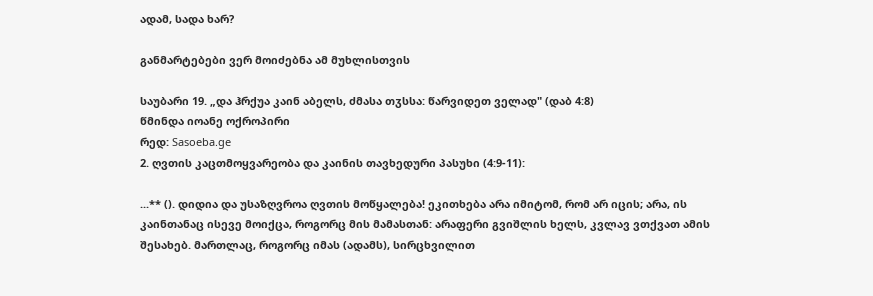ადამ, სადა ხარ?

განმარტებები ვერ მოიძებნა ამ მუხლისთვის

საუბარი 19. „და ჰრქუა კაინ აბელს, ძმასა თჳსსა: წარვიდეთ ველად" (დაბ 4:8)
წმინდა იოანე ოქროპირი
რედ: Sasoeba.ge
2. ღვთის კაცთმოყვარეობა და კაინის თავხედური პასუხი (4:9-11):

...** (). დიდია და უსაზღვროა ღვთის მოწყალება! ეკითხება არა იმიტომ, რომ არ იცის; არა, ის კაინთანაც ისევე მოიქცა, როგორც მის მამასთან: არაფერი გვიშლის ხელს, კვლავ ვთქვათ ამის შესახებ. მართლაც, როგორც იმას (ადამს), სირცხვილით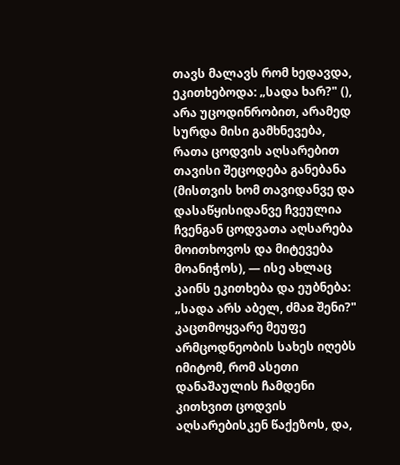თავს მალავს რომ ხედავდა, ეკითხებოდა: „სადა ხარ?" (), არა უცოდინრობით, არამედ სურდა მისი გამხნევება, რათა ცოდვის აღსარებით თავისი შეცოდება განებანა (მისთვის ხომ თავიდანვე და დასაწყისიდანვე ჩვეულია ჩვენგან ცოდვათა აღსარება მოითხოვოს და მიტევება მოანიჭოს), — ისე ახლაც კაინს ეკითხება და ეუბნება: „სადა არს აბელ, ძმაჲ შენი?" კაცთმოყვარე მეუფე არმცოდნეობის სახეს იღებს იმიტომ, რომ ასეთი დანაშაულის ჩამდენი კითხვით ცოდვის აღსარებისკენ წაქეზოს, და,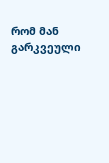რომ მან გარკვეული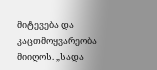მიტევება და კაცთმოყვარეობა მიიღოს. „სადა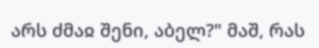არს ძმაჲ შენი, აბელ?" მაშ, რას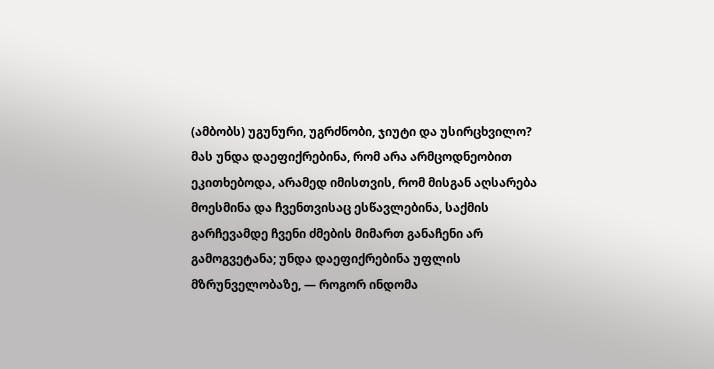(ამბობს) უგუნური, უგრძნობი, ჯიუტი და უსირცხვილო? მას უნდა დაეფიქრებინა, რომ არა არმცოდნეობით ეკითხებოდა, არამედ იმისთვის, რომ მისგან აღსარება მოესმინა და ჩვენთვისაც ესწავლებინა, საქმის გარჩევამდე ჩვენი ძმების მიმართ განაჩენი არ გამოგვეტანა; უნდა დაეფიქრებინა უფლის მზრუნველობაზე, — როგორ ინდომა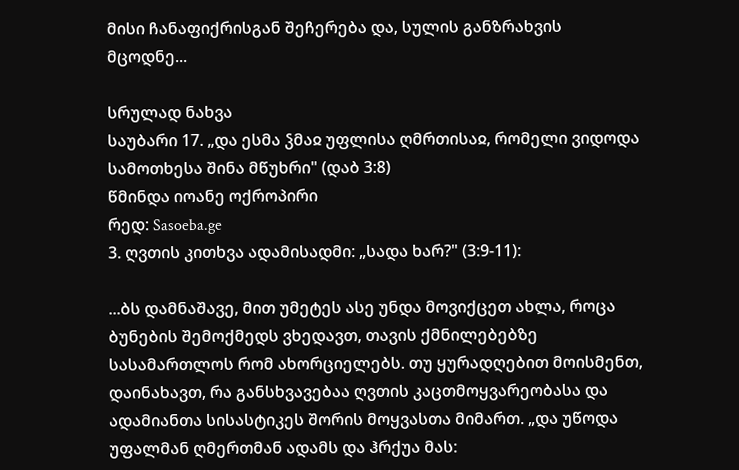მისი ჩანაფიქრისგან შეჩერება და, სულის განზრახვის მცოდნე...

სრულად ნახვა
საუბარი 17. „და ესმა ჴმაჲ უფლისა ღმრთისაჲ, რომელი ვიდოდა სამოთხესა შინა მწუხრი" (დაბ 3:8)
წმინდა იოანე ოქროპირი
რედ: Sasoeba.ge
3. ღვთის კითხვა ადამისადმი: „სადა ხარ?" (3:9-11):

...ბს დამნაშავე, მით უმეტეს ასე უნდა მოვიქცეთ ახლა, როცა ბუნების შემოქმედს ვხედავთ, თავის ქმნილებებზე სასამართლოს რომ ახორციელებს. თუ ყურადღებით მოისმენთ, დაინახავთ, რა განსხვავებაა ღვთის კაცთმოყვარეობასა და ადამიანთა სისასტიკეს შორის მოყვასთა მიმართ. „და უწოდა უფალმან ღმერთმან ადამს და ჰრქუა მას: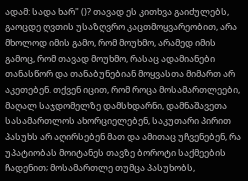ადამ: სადა ხარ" ()? თავად ეს კითხვა გაიძულებს, გაოცდე ღვთის უსაზღვრო კაცთმოყვარეობით, არა მხოლოდ იმის გამო, რომ მოუხმო, არამედ იმის გამოც, რომ თავად მოუხმო, რასაც ადამიანები თანასწორ და თანაბუნებიან მოყვასთა მიმართ არ აკეთებენ. თქვენ იცით, რომ როცა მოსამართლეები, მაღალ საჯდომელზე დამსხდარნი, დამნაშავეთა სასამართლოს ახორციელებენ, საკუთარი პირით პასუხს არ აღირსებენ მათ და ამითაც უჩვენებენ, რა უპატიობას მოიტანეს თავზე ბოროტი საქმეების ჩადენით; მოსამართლე თუმცა პასუხობს,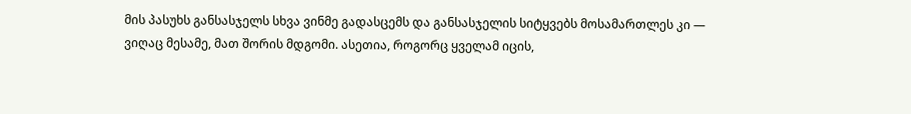მის პასუხს განსასჯელს სხვა ვინმე გადასცემს და განსასჯელის სიტყვებს მოსამართლეს კი — ვიღაც მესამე, მათ შორის მდგომი. ასეთია, როგორც ყველამ იცის,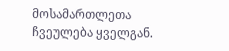მოსამართლეთა ჩვეულება ყველგან.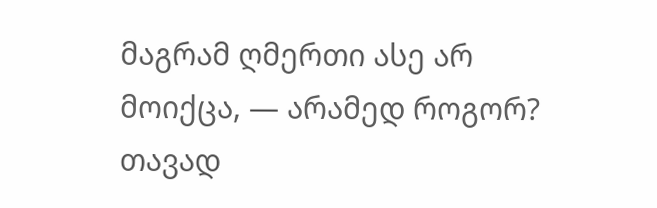მაგრამ ღმერთი ასე არ მოიქცა, — არამედ როგორ? თავად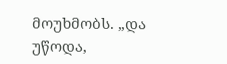მოუხმობს. „და უწოდა,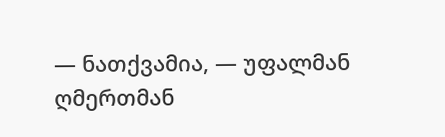— ნათქვამია, — უფალმან ღმერთმან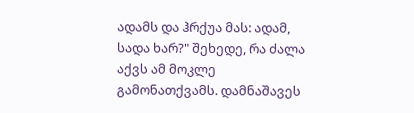ადამს და ჰრქუა მას: ადამ, სადა ხარ?" შეხედე, რა ძალა აქვს ამ მოკლე გამონათქვამს. დამნაშავეს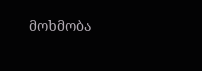მოხმობა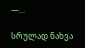—...

სრულად ნახვა